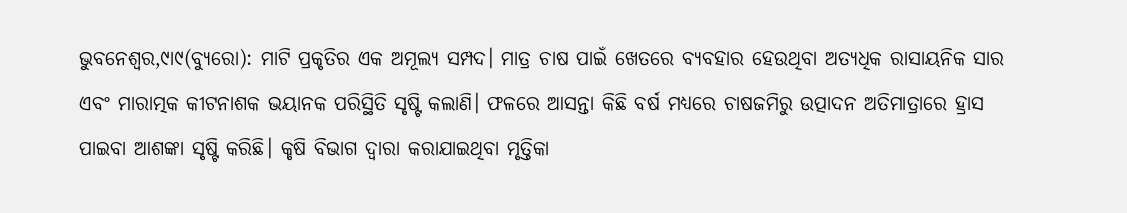ଭୁବନେଶ୍ୱର,୯ା୯(ବ୍ୟୁରୋ): ମାଟି ପ୍ରକୃତିର ଏକ ଅମୂଲ୍ୟ ସମ୍ପଦ। ମାତ୍ର ଚାଷ ପାଇଁ ଖେତରେ ବ୍ୟବହାର ହେଉଥିବା ଅତ୍ୟଧିକ ରାସାୟନିକ ସାର ଏବଂ ମାରାତ୍ମକ କୀଟନାଶକ ଭୟାନକ ପରିସ୍ଥିତି ସୃଷ୍ଟି କଲାଣି। ଫଳରେ ଆସନ୍ତା କିଛି ବର୍ଷ ମଧ୍ୟରେ ଚାଷଜମିରୁ ଉତ୍ପାଦନ ଅତିମାତ୍ରାରେ ହ୍ରାସ ପାଇବା ଆଶଙ୍କା ସୃଷ୍ଟି କରିଛି। କୃଷି ବିଭାଗ ଦ୍ୱାରା କରାଯାଇଥିବା ମୃତ୍ତିକା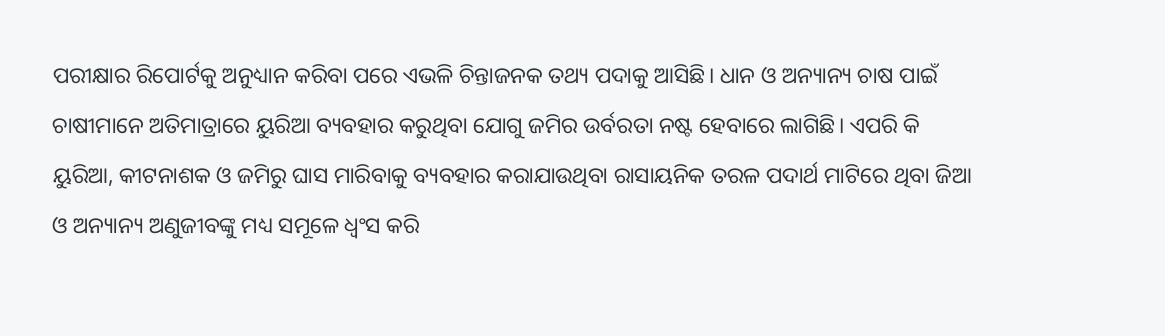ପରୀକ୍ଷାର ରିପୋର୍ଟକୁ ଅନୁଧ୍ୟାନ କରିବା ପରେ ଏଭଳି ଚିନ୍ତାଜନକ ତଥ୍ୟ ପଦାକୁ ଆସିଛି। ଧାନ ଓ ଅନ୍ୟାନ୍ୟ ଚାଷ ପାଇଁ ଚାଷୀମାନେ ଅତିମାତ୍ରାରେ ୟୁରିଆ ବ୍ୟବହାର କରୁଥିବା ଯୋଗୁ ଜମିର ଉର୍ବରତା ନଷ୍ଟ ହେବାରେ ଲାଗିଛି। ଏପରି କି ୟୁରିଆ, କୀଟନାଶକ ଓ ଜମିରୁ ଘାସ ମାରିବାକୁ ବ୍ୟବହାର କରାଯାଉଥିବା ରାସାୟନିକ ତରଳ ପଦାର୍ଥ ମାଟିରେ ଥିବା ଜିଆ ଓ ଅନ୍ୟାନ୍ୟ ଅଣୁଜୀବଙ୍କୁ ମଧ୍ୟ ସମୂଳେ ଧ୍ୱଂସ କରି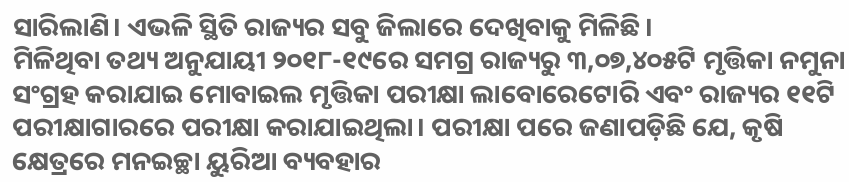ସାରିଲାଣି। ଏଭଳି ସ୍ଥିତି ରାଜ୍ୟର ସବୁ ଜିଲାରେ ଦେଖିବାକୁ ମିଳିଛି।
ମିଳିଥିବା ତଥ୍ୟ ଅନୁଯାୟୀ ୨୦୧୮-୧୯ରେ ସମଗ୍ର ରାଜ୍ୟରୁ ୩,୦୭,୪୦୫ଟି ମୃତ୍ତିକା ନମୁନା ସଂଗ୍ରହ କରାଯାଇ ମୋବାଇଲ ମୃତ୍ତିକା ପରୀକ୍ଷା ଲାବୋରେଟୋରି ଏବଂ ରାଜ୍ୟର ୧୧ଟି ପରୀକ୍ଷାଗାରରେ ପରୀକ୍ଷା କରାଯାଇଥିଲା। ପରୀକ୍ଷା ପରେ ଜଣାପଡ଼ିଛି ଯେ, କୃଷି କ୍ଷେତ୍ରରେ ମନଇଚ୍ଛା ୟୁରିଆ ବ୍ୟବହାର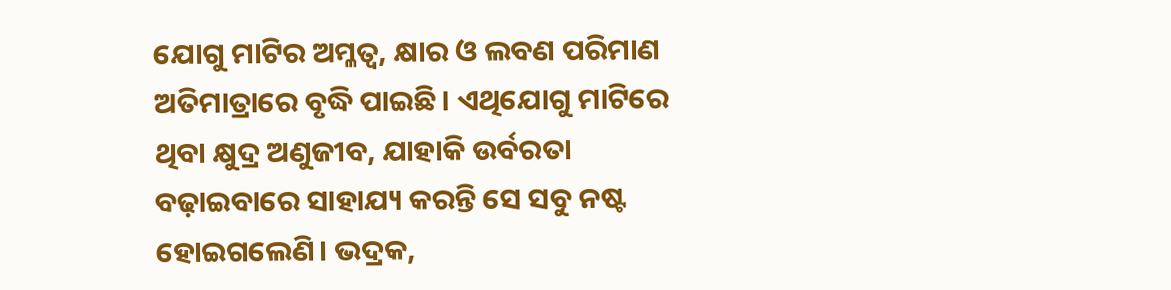ଯୋଗୁ ମାଟିର ଅମ୍ଳତ୍ୱ, କ୍ଷାର ଓ ଲବଣ ପରିମାଣ ଅତିମାତ୍ରାରେ ବୃଦ୍ଧି ପାଇଛି। ଏଥିଯୋଗୁ ମାଟିରେ ଥିବା କ୍ଷୁଦ୍ର ଅଣୁଜୀବ, ଯାହାକି ଉର୍ବରତା ବଢ଼ାଇବାରେ ସାହାଯ୍ୟ କରନ୍ତି ସେ ସବୁ ନଷ୍ଟ ହୋଇଗଲେଣି। ଭଦ୍ରକ,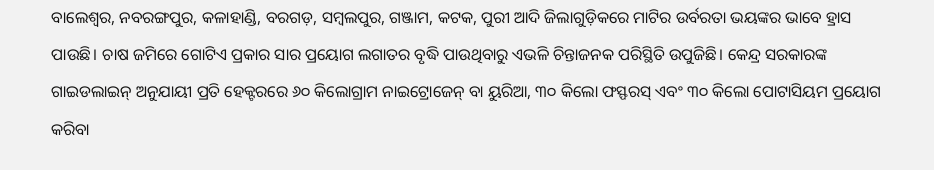ବାଲେଶ୍ୱର, ନବରଙ୍ଗପୁର, କଳାହାଣ୍ଡି, ବରଗଡ଼, ସମ୍ବଲପୁର, ଗଞ୍ଜାମ, କଟକ, ପୁରୀ ଆଦି ଜିଲାଗୁଡ଼ିକରେ ମାଟିର ଉର୍ବରତା ଭୟଙ୍କର ଭାବେ ହ୍ରାସ ପାଉଛି। ଚାଷ ଜମିରେ ଗୋଟିଏ ପ୍ରକାର ସାର ପ୍ରୟୋଗ ଲଗାତର ବୃଦ୍ଧି ପାଉଥିବାରୁ ଏଭଳି ଚିନ୍ତାଜନକ ପରିସ୍ଥିତି ଉପୁଜିଛି। କେନ୍ଦ୍ର ସରକାରଙ୍କ ଗାଇଡଲାଇନ୍ ଅନୁଯାୟୀ ପ୍ରତି ହେକ୍ଟରରେ ୬୦ କିଲୋଗ୍ରାମ ନାଇଟ୍ରୋଜେନ୍ ବା ୟୁରିଆ, ୩୦ କିଲୋ ଫସ୍ଫରସ୍ ଏବଂ ୩୦ କିଲୋ ପୋଟାସିୟମ ପ୍ରୟୋଗ କରିବା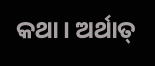କଥା। ଅର୍ଥାତ୍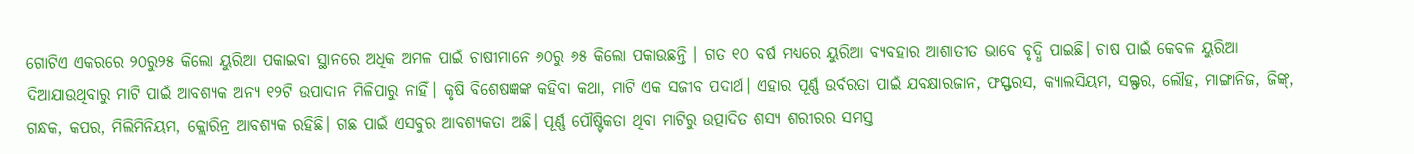ଗୋଟିଏ ଏକରରେ ୨୦ରୁ୨୫ କିଲୋ ୟୁରିଆ ପକାଇବା ସ୍ଥାନରେ ଅଧିକ ଅମଳ ପାଇଁ ଚାଷୀମାନେ ୬୦ରୁ ୬୫ କିଲୋ ପକାଉଛନ୍ତି । ଗତ ୧୦ ବର୍ଷ ମଧ୍ୟରେ ୟୁରିଆ ବ୍ୟବହାର ଆଶାତୀତ ଭାବେ ବୃଦ୍ଧି ପାଇଛି। ଚାଷ ପାଇଁ କେବଳ ୟୁରିଆ ଦିଆଯାଉଥିବାରୁ ମାଟି ପାଇଁ ଆବଶ୍ୟକ ଅନ୍ୟ ୧୨ଟି ଉପାଦାନ ମିଳିପାରୁ ନାହିଁ। କୃଷି ବିଶେଷଜ୍ଞଙ୍କ କହିବା କଥା, ମାଟି ଏକ ସଜୀବ ପଦାର୍ଥ। ଏହାର ପୂର୍ଣ୍ଣ ଉର୍ବରତା ପାଇଁ ଯବକ୍ଷାରଜାନ, ଫସ୍ଫରସ, କ୍ୟାଲସିୟମ, ସଲ୍ଫର, ଲୌହ, ମାଙ୍ଗାନିଜ, ଜିଙ୍କ୍, ଗନ୍ଧକ, କପର, ମିଲିମିନିୟମ, କ୍ଲୋରିନ୍ର ଆବଶ୍ୟକ ରହିଛି। ଗଛ ପାଇଁ ଏସବୁର ଆବଶ୍ୟକତା ଅଛି। ପୂର୍ଣ୍ଣ ପୌଷ୍ଟିକତା ଥିବା ମାଟିରୁ ଉତ୍ପାଦିତ ଶସ୍ୟ ଶରୀରର ସମସ୍ତ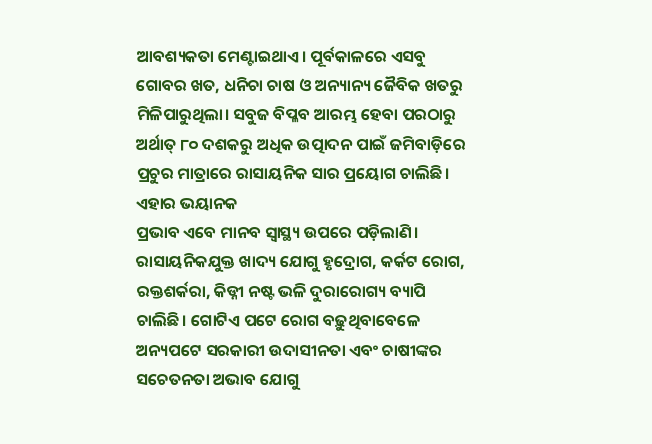ଆବଶ୍ୟକତା ମେଣ୍ଟାଇଥାଏ। ପୂର୍ବକାଳରେ ଏସବୁ ଗୋବର ଖତ, ଧନିଚା ଚାଷ ଓ ଅନ୍ୟାନ୍ୟ ଜୈବିକ ଖତରୁ ମିଳିପାରୁଥିଲା। ସବୁଜ ବିପ୍ଳବ ଆରମ୍ଭ ହେବା ପରଠାରୁ ଅର୍ଥାତ୍ ୮୦ ଦଶକରୁ ଅଧିକ ଉତ୍ପାଦନ ପାଇଁ ଜମିବାଡ଼ିରେ ପ୍ରଚୁର ମାତ୍ରାରେ ରାସାୟନିକ ସାର ପ୍ରୟୋଗ ଚାଲିଛି। ଏହାର ଭୟାନକ
ପ୍ରଭାବ ଏବେ ମାନବ ସ୍ବାସ୍ଥ୍ୟ ଉପରେ ପଡ଼ିଲାଣି। ରାସାୟନିକଯୁକ୍ତ ଖାଦ୍ୟ ଯୋଗୁ ହୃଦ୍ରୋଗ, କର୍କଟ ରୋଗ, ରକ୍ତଶର୍କରା, କିଡ୍ନୀ ନଷ୍ଟ ଭଳି ଦୁରାରୋଗ୍ୟ ବ୍ୟାପି ଚାଲିଛି। ଗୋଟିଏ ପଟେ ରୋଗ ବଢ଼ୁଥିବାବେଳେ ଅନ୍ୟପଟେ ସରକାରୀ ଉଦାସୀନତା ଏବଂ ଚାଷୀଙ୍କର ସଚେତନତା ଅଭାବ ଯୋଗୁ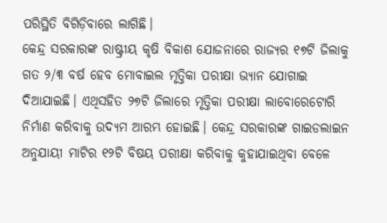ପରିସ୍ଥିତି ବିଗିଡ଼ିବାରେ ଲାଗିଛି।
କେନ୍ଦ୍ର ସରକାରଙ୍କ ରାଷ୍ଟ୍ରୀୟ କୃଷି ବିକାଶ ଯୋଜନାରେ ରାଜ୍ୟର ୧୭ଟି ଜିଲାକୁ ଗତ ୨/୩ ବର୍ଷ ହେବ ମୋବାଇଲ ମୃତ୍ତିକା ପରୀକ୍ଷା ଭ୍ୟାନ ଯୋଗାଇ ଦିଆଯାଇଛି। ଏଥିସହିତ ୨୭ଟି ଜିଲାରେ ମୃତ୍ତିକା ପରୀକ୍ଷା ଲାବୋରେଟୋରି ନିର୍ମାଣ କରିବାକୁ ଉଦ୍ୟମ ଆରମ୍ଭ ହୋଇଛି। କେନ୍ଦ୍ର ସରକାରଙ୍କ ଗାଇଡଲାଇନ ଅନୁଯାୟୀ ମାଟିର ୧୨ଟି ବିଷୟ ପରୀକ୍ଷା କରିବାକୁ କୁହାଯାଇଥିବା ବେଳେ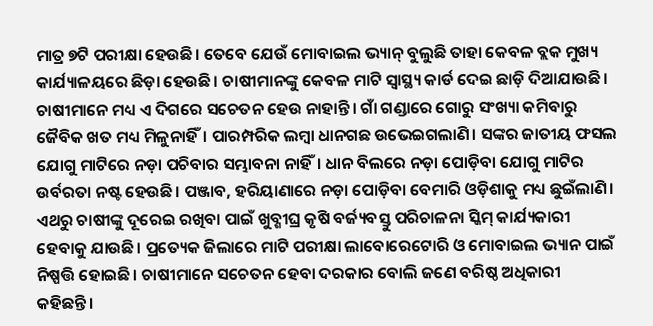ମାତ୍ର ୭ଟି ପରୀକ୍ଷା ହେଉଛି। ତେବେ ଯେଉଁ ମୋବାଇଲ ଭ୍ୟାନ୍ ବୁଲୁଛି ତାହା କେବଳ ବ୍ଲକ ମୁଖ୍ୟ କାର୍ଯ୍ୟାଳୟରେ ଛିଡ଼ା ହେଉଛି। ଚାଷୀମାନଙ୍କୁ କେବଳ ମାଟି ସ୍ବାସ୍ଥ୍ୟ କାର୍ଡ ଦେଇ ଛାଡ଼ି ଦିଆଯାଉଛି। ଚାଷୀମାନେ ମଧ୍ୟ ଏ ଦିଗରେ ସଚେତନ ହେଉ ନାହାନ୍ତି। ଗାଁ ଗଣ୍ଡାରେ ଗୋରୁ ସଂଖ୍ୟା କମିବାରୁ ଜୈବିକ ଖତ ମଧ୍ୟ ମିଳୁନାହିଁ। ପାରମ୍ପରିକ ଲମ୍ବା ଧାନଗଛ ଉଭେଇଗଲାଣି। ସଙ୍କର ଜାତୀୟ ଫସଲ ଯୋଗୁ ମାଟିରେ ନଡ଼ା ପଚିବାର ସମ୍ଭାବନା ନାହିଁ। ଧାନ ବିଲରେ ନଡ଼ା ପୋଡ଼ିବା ଯୋଗୁ ମାଟିର ଉର୍ବରତା ନଷ୍ଟ ହେଉଛି। ପଞ୍ଜାବ, ହରିୟାଣାରେ ନଡ଼ା ପୋଡ଼ିବା ବେମାରି ଓଡ଼ିଶାକୁ ମଧ୍ୟ ଛୁଇଁଲାଣି। ଏଥରୁ ଚାଷୀଙ୍କୁ ଦୂରେଇ ରଖିବା ପାଇଁ ଖୁବ୍ଶୀଘ୍ର କୃଷି ବର୍ଜ୍ୟବସ୍ତୁ ପରିଚାଳନା ସ୍କିମ୍ କାର୍ଯ୍ୟକାରୀ ହେବାକୁ ଯାଉଛି। ପ୍ରତ୍ୟେକ ଜିଲାରେ ମାଟି ପରୀକ୍ଷା ଲାବୋରେଟୋରି ଓ ମୋବାଇଲ ଭ୍ୟାନ ପାଇଁ ନିଷ୍ପତ୍ତି ହୋଇଛି। ଚାଷୀମାନେ ସଚେତନ ହେବା ଦରକାର ବୋଲି ଜଣେ ବରିଷ୍ଠ ଅଧିକାରୀ କହିଛନ୍ତି।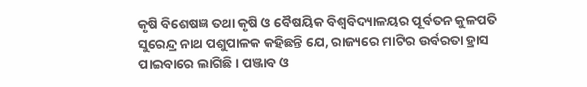କୃଷି ବିଶେଷଜ୍ଞ ତଥା କୃଷି ଓ ବୈଷୟିକ ବିଶ୍ୱବିଦ୍ୟାଳୟର ପୂର୍ବତନ କୁଳପତି ସୁରେନ୍ଦ୍ର ନାଥ ପଶୁପାଳକ କହିଛନ୍ତି ଯେ, ରାଜ୍ୟରେ ମାଟିର ଉର୍ବରତା ହ୍ରାସ ପାଇବାରେ ଲାଗିଛି। ପଞ୍ଜାବ ଓ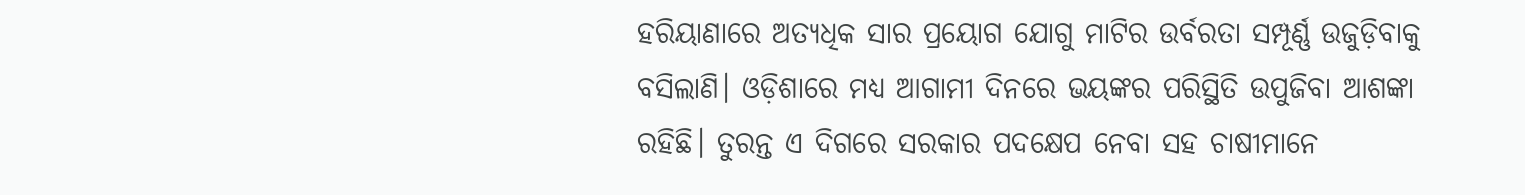ହରିୟାଣାରେ ଅତ୍ୟଧିକ ସାର ପ୍ରୟୋଗ ଯୋଗୁ ମାଟିର ଉର୍ବରତା ସମ୍ପୂର୍ଣ୍ଣ ଉଜୁଡ଼ିବାକୁ ବସିଲାଣି। ଓଡ଼ିଶାରେ ମଧ୍ୟ ଆଗାମୀ ଦିନରେ ଭୟଙ୍କର ପରିସ୍ଥିତି ଉପୁଜିବା ଆଶଙ୍କା ରହିଛି। ତୁରନ୍ତ ଏ ଦିଗରେ ସରକାର ପଦକ୍ଷେପ ନେବା ସହ ଚାଷୀମାନେ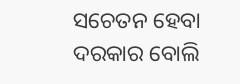ସଚେତନ ହେବା ଦରକାର ବୋଲି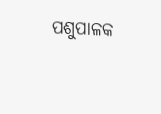ପଶୁପାଳକ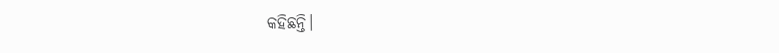କହିଛନ୍ତି।